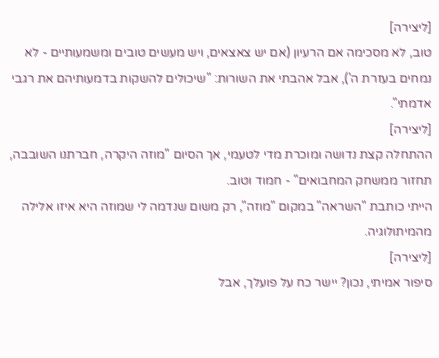[ליצירה]
טוב, לא מסכימה אם הרעיון (אם יש צאצאים, ויש מעשים טובים ומשמעותיים - לא נמחים בעזרת ה'), אבל אהבתי את השורות: "שיכולים להשקות בדמעותיהם את רגבי אדמתי".
[ליצירה]
ההתחלה קצת נדושה ומוכרת מדי לטעמי, אך הסיום "מוזה היקרה, חברתנו השובבה, תחזור ממשחק המחבואים" - חמוד וטוב.
הייתי כותבת "השראה" במקום "מוזה", רק משום שנדמה לי שמוזה היא איזו אלילה מהמיתולוגיה.
[ליצירה]
סיפור אמיתי, נכון? יישר כח על פועלך, אבל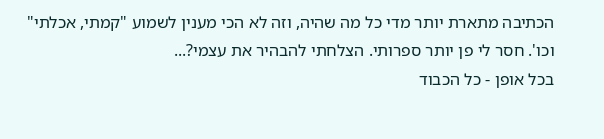הכתיבה מתארת יותר מדי כל מה שהיה, וזה לא הכי מענין לשמוע "קמתי, אכלתי" וכו'. חסר לי פן יותר ספרותי. הצלחתי להבהיר את עצמי?...
בכל אופן - כל הכבוד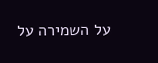על השמירה על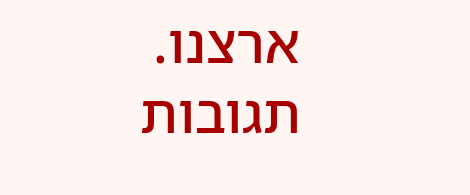ארצנו.
תגובות